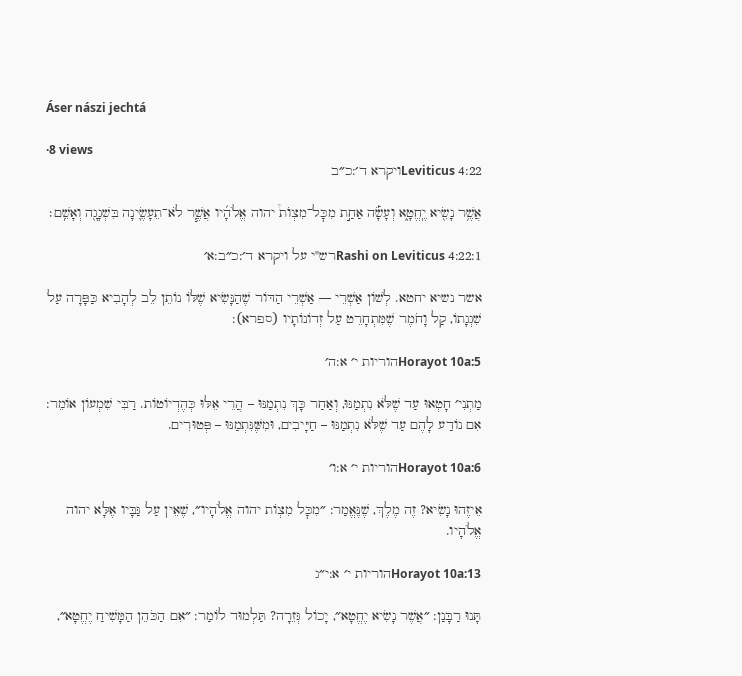Áser nászi jechtá

·8 views
Leviticus 4:22ויקרא ד׳:כ״ב

אֲשֶׁ֥ר נָשִׂ֖יא יֶֽחֱטָ֑א וְעָשָׂ֡ה אַחַ֣ת מִכׇּל־מִצְוֺת֩ יהוה אֱלֹהָ֜יו אֲשֶׁ֧ר לֹא־תֵעָשֶׂ֛ינָה בִּשְׁגָגָ֖ה וְאָשֵֽׁם׃

Rashi on Leviticus 4:22:1רש"י על ויקרא ד׳:כ״ב:א׳

אשר נשיא יחטא. לְשׁוֹן אַשְׁרֵי — אַשְׁרֵי הַדּוֹר שֶׁהַנָּשִׂיא שֶׁלּוֹ נוֹתֵן לֵב לְהָבִיא כַּפָּרָה עַל שִׁגְגָתוֹ, קַל וָחֹמֶר שֶׁמִּתְחָרֵט עַל זְדוֹנוֹתָיו (ספרא):

Horayot 10a:5הוריות י׳ א:ה׳

מַתְנִי׳ חָטְאוּ עַד שֶׁלֹּא נִתְמַנּוּ, וְאַחַר כָּךְ נִתְמַנּוּ – הֲרֵי אֵלּוּ כְּהֶדְיוֹטוֹת. רַבִּי שִׁמְעוֹן אוֹמֵר: אִם נוֹדַע לָהֶם עַד שֶׁלֹּא נִתְמַנּוּ – חַיָּיבִים, וּמִשֶּׁנִּתְמַנּוּ – פְּטוּרִים.

Horayot 10a:6הוריות י׳ א:ו׳

אֵיזֶהוּ נָשִׂיא? זֶה מֶלֶךְ, שֶׁנֶּאֱמַר: ״מִכׇּל מִצְוֹת יהוה אֱלֹהָיו״, שֶׁאֵין עַל גַּבָּיו אֶלָּא יהוה אֱלֹהָיו.

Horayot 10a:13הוריות י׳ א:י״ג

תָּנוּ רַבָּנַן: ״אֲשֶׁר נָשִׂיא יֶחֱטָא״, יָכוֹל גְּזֵרָה? תַּלְמוּד לוֹמַר: ״אִם הַכֹּהֵן הַמָּשִׁיחַ יֶחֱטָא״,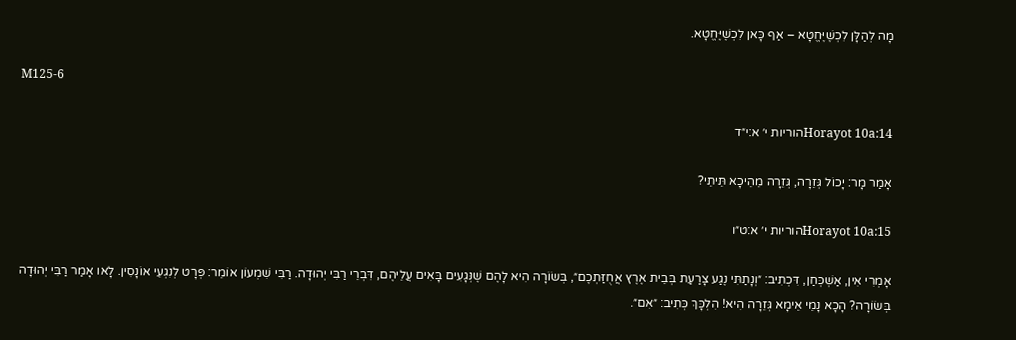מָה לְהַלָּן לִכְשֶׁיֶּחֱטָא – אַף כָּאן לִכְשֶׁיֶּחֱטָא.

M125-6

Horayot 10a:14הוריות י׳ א:י״ד

אָמַר מָר: יָכוֹל גְּזֵרָה, גְּזֵרָה מֵהֵיכָא תֵּיתֵי?

Horayot 10a:15הוריות י׳ א:ט״ו

אָמְרִי אִין, אַשְׁכְּחַן, דִּכְתִיב: ״וְנָתַתִּי נֶגַע צָרַעַת בְּבֵית אֶרֶץ אֲחֻזַּתְכֶם״, בְּשׂוֹרָה הִיא לָהֶם שֶׁנְּגָעִים בָּאִים עֲלֵיהֶם, דִּבְרֵי רַבִּי יְהוּדָה. רַבִּי שִׁמְעוֹן אוֹמֵר: פְּרָט לְנִגְעֵי אוֹנָסִין. לָאו אָמַר רַבִּי יְהוּדָה בְּשׂוֹרָה? הָכָא נָמֵי אֵימָא גְּזֵרָה הִיא! הִלְכָּךְ כְּתִיב: ״אִם״.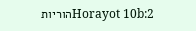Horayot 10b:2הוריות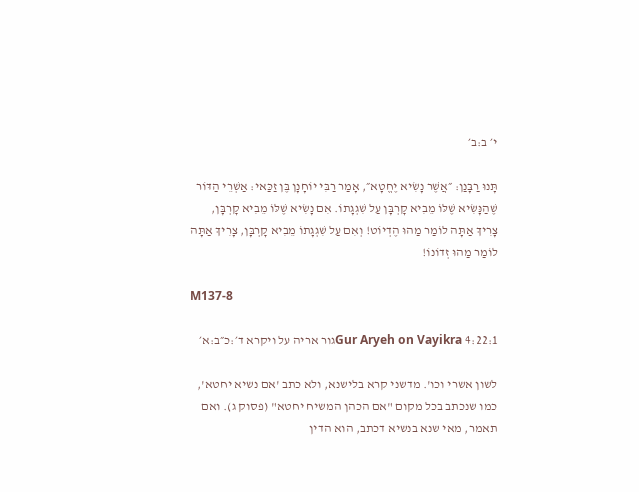י׳ ב:ב׳

תָּנוּ רַבָּנַן: ״אֲשֶׁר נָשִׂיא יֶחֱטָא״, אָמַר רַבִּי יוֹחָנָן בֶּן זַכַּאי: אַשְׁרֵי הַדּוֹר שֶׁהַנָּשִׂיא שֶׁלּוֹ מֵבִיא קׇרְבָּן עַל שִׁגְגָתוֹ. אִם נָשִׂיא שֶׁלּוֹ מֵבִיא קׇרְבָּן, צָרִיךְ אַתָּה לוֹמַר מַהוּ הֶדְיוֹט! וְאִם עַל שִׁגְגָתוֹ מֵבִיא קׇרְבָּן, צָרִיךְ אַתָּה לוֹמַר מַהוּ זְדוֹנוֹ!

M137-8

Gur Aryeh on Vayikra 4:22:1גור אריה על ויקרא ד׳:כ״ב:א׳

לשון אשרי וכו'. מדשני קרא בלישנא, ולא כתב 'אם נשיא יחטא', כמו שנכתב בכל מקום "אם הכהן המשיח יחטא" (פסוק ג). ואם תאמר, מאי שנא בנשיא דכתב, הוא הדין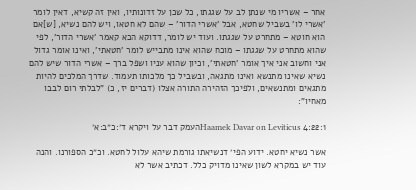אחר – אשריו מי שנתן לב על שגגתו, כל שכן על זדונותיו, ואין זה קשיא, דאין לומר 'אשרי לו' בשביל שחטא, אבל 'אשרי הדור' – שהם לא חטאו, ויש להם נשיא, [ש]אם הוא חוטא – מתחרט על שגגתו. ועוד יש לומר, דדוקא הכא קאמר 'אשרי הדור', לפי שהוא מתחרט על שגגתו – מוכח שהוא אינו מתבייש לומר 'חטאתי', ואינו אומר גדול אני וחשוב אני איך אומר 'חטאתי', וכיון שהוא עניו ושפל ברך – אשרי הדור שיש להם נשיא שאינו מתנשא ואינו מתגאה, ובשביל כך מלכותו תעמוד. שדרך המלכים להיות מתגאים ומתנשאים, ולפיכך הזהירה התורה אצלו (דברים יז, כ) "לבלתי רום לבבו מאחיו":

Haamek Davar on Leviticus 4:22:1העמק דבר על ויקרא ד׳:כ״ב:א׳

אשר נשיא יחטא. ידוע הפי׳ דנשיאתו גורמת שיהא עלול לחטא. וכ״כ הספורנו. והנה עוד יש במקרא לשון שאינו מדויק כלל. דכתיב אשר לא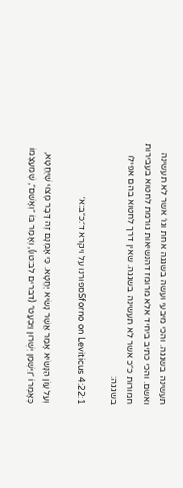תעשינה בשגגה. והכי מיבעי ועשה בשגגה אחת וגו׳ אשר לא תעשינה ואשם. והכי כתיב ביחיד אלא מרומז דהנשיאות גורמת לחטוא בעבירות חמורות כ״כ אשר לא תעשינה בשגגה. שאין דרך לחטוא בהם אפילו בשגגה:

Sforno on Leviticus 4:22:1ספורנו על ויקרא ד׳:כ״ב:א׳

וְעַל עֲוֹן הַנָּשִׂיא אָמַר אֲשֶׁר נָשִׂיא יֶחֱטָא. כִּי אָמְנָם זֶה דָּבָר מָצוּי שֶׁיֶּחֱטָא, כְּאָמְרוֹ ״וַיִּשְׁמַן יְשֻׁרוּן וַיִּבְעָט״ (דברים לב:טו), וְאָמַר בּוֹ ״וְאָשֵׁם״, שֶׁמֵּעַצְמוֹ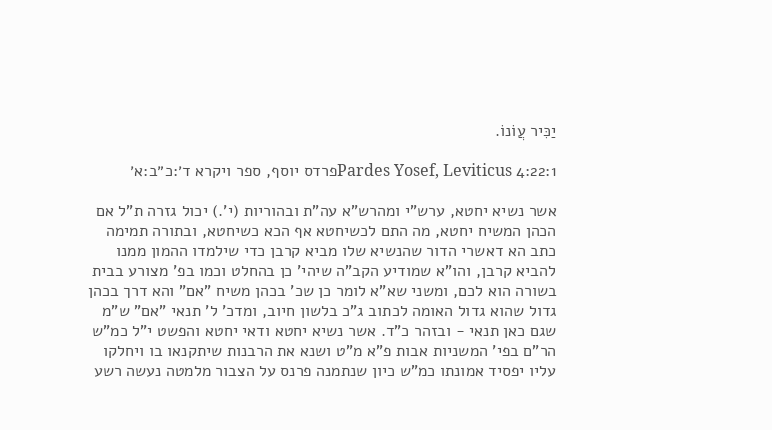יַכִּיר עֲוֹנוֹ.

Pardes Yosef, Leviticus 4:22:1פרדס יוסף, ספר ויקרא ד׳:כ״ב:א׳

אשר נשיא יחטא, ערש"י ומהרש"א עה"ת ובהוריות (י'.) יכול גזרה ת"ל אם הכהן המשיח יחטא, מה התם לכשיחטא אף הכא כשיחטא, ובתורה תמימה כתב הא דאשרי הדור שהנשיא שלו מביא קרבן כדי שילמדו ההמון ממנו להביא קרבן, והו"א שמודיע הקב"ה שיהי' כן בהחלט וכמו בפ' מצורע בבית בשורה הוא לכם, ומשני שא"א לומר כן שכ' בכהן משיח "אם" והא דרך בכהן גדול שהוא גדול האומה לכתוב ג"כ בלשון חיוב, ומדכ' ל' תנאי "אם" ש"מ שגם כאן תנאי - ובזהר כ"ד. אשר נשיא יחטא ודאי יחטא והפשט י"ל כמ"ש הר"ם בפי' המשניות אבות פ"א מ"ט ושנא את הרבנות שיתקנאו בו ויחלקו עליו יפסיד אמונתו כמ"ש כיון שנתמנה פרנס על הצבור מלמטה נעשה רשע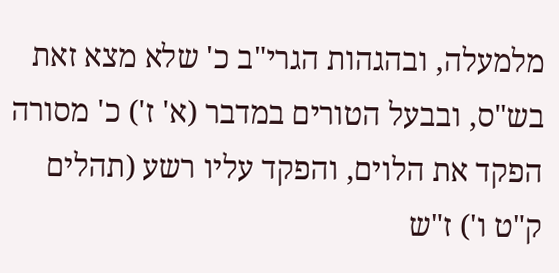מלמעלה, ובהגהות הגרי"ב כ' שלא מצא זאת בש"ס, ובבעל הטורים במדבר (א' ז') כ' מסורה הפקד את הלוים, והפקד עליו רשע (תהלים ק"ט ו') ז"ש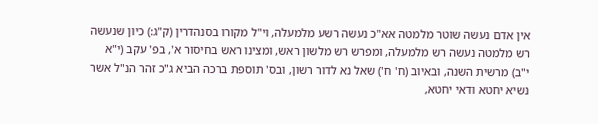אין אדם נעשה שוטר מלמטה אא"כ נעשה רשע מלמעלה, וי"ל מקורו בסנהדרין (ק"ג:) כיון שנעשה רש מלמטה נעשה רש מלמעלה, ומפרש רש מלשון ראש, ומצינו ראש בחיסור א', בפ' עקב (י"א י"ב) מרשית השנה, ובאיוב (ח' ח') שאל נא לדור רשון, ובס' תוספת ברכה הביא ג"כ זהר הנ"ל אשר נשיא יחטא ודאי יחטא,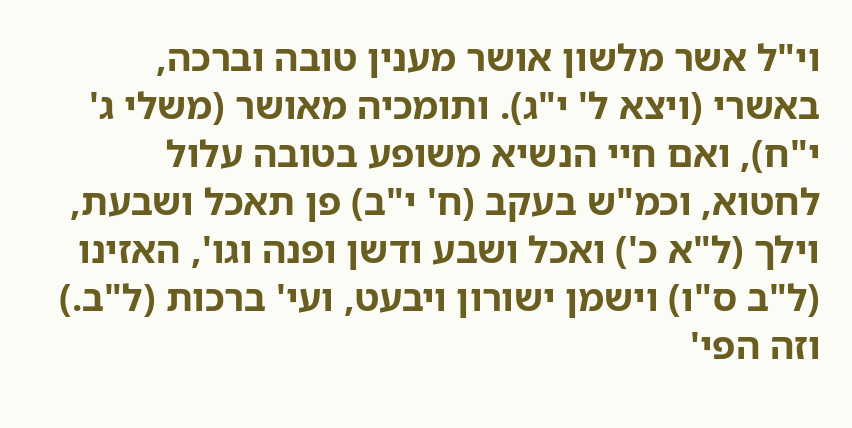וי"ל אשר מלשון אושר מענין טובה וברכה, באשרי (ויצא ל' י"ג). ותומכיה מאושר (משלי ג' י"ח), ואם חיי הנשיא משופע בטובה עלול לחטוא, וכמ"ש בעקב (ח' י"ב) פן תאכל ושבעת, וילך (ל"א כ') ואכל ושבע ודשן ופנה וגו', האזינו (ל"ב ס"ו) וישמן ישורון ויבעט, ועי' ברכות (ל"ב.) וזה הפי'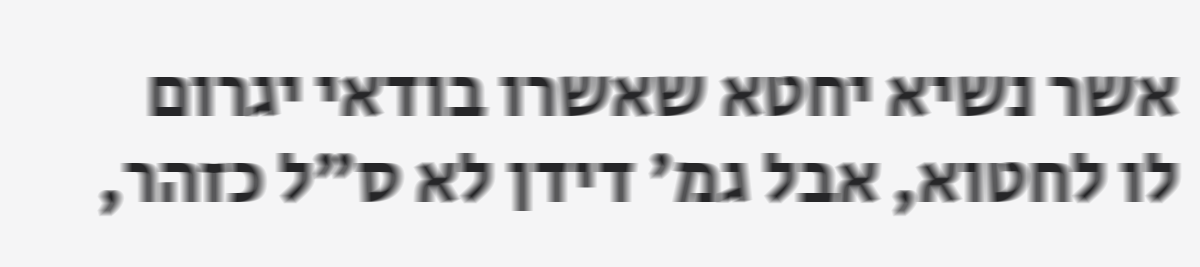אשר נשיא יחטא שאשרו בודאי יגרום לו לחטוא, אבל גמ' דידן לא ס"ל כזהר,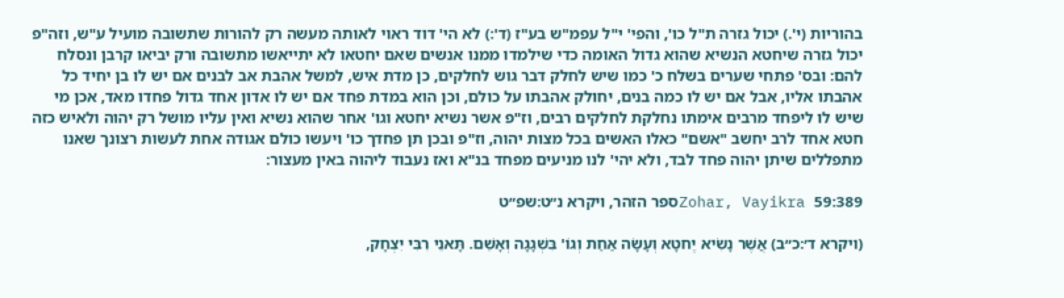בהוריות (י'.) יכול גזרה ת"ל כו', והפי' י"ל עפמ"ש בע"ז (ד':) לא הי' דוד ראוי לאותה מעשה רק להורות שתשובה מועיל ע"ש, וזה"פ יכול גזרה שיחטא הנשיא שהוא גדול האומה כדי שילמדו ממנו אנשים שאם יחטאו לא יתייאשו מתשובה ורק יביאו קרבן ונסלח להם: ובס' פתחי שערים בשלח כ' כמו שיש לחלק דבר גוש לחלקים, כן מדת איש, למשל אהבת אב לבנים אם יש לו בן יחיד כל אהבתו אליו, אבל אם יש לו כמה בנים, יחולק אהבתו על כולם, וכן הוא במדת פחד אם יש לו אדון אחד גדול פחדו מאד, אכן מי שיש לו ליפחד מרבים אימתו נחלקת לחלקים רבים, וז"פ אשר נשיא יחטא וגו' אחר שהוא נשיא ואין עליו מושל רק יהוה ולאיש כזה חטא אחד לרב יחשב "אשם" כאלו האשים בכל מצות יהוה, וז"פ ובכן תן פחדך כו' ויעשו כולם אגודה אחת לעשות רצונך שאנו מתפללים שיתן יהוה פחד לבד, ולא יהי' לנו מניעים מפחד בנ"א ואז נעבוד ליהוה באין מעצור:

Zohar, Vayikra 59:389ספר הזהר, ויקרא נ״ט:שפ״ט

(ויקרא ד׳:כ״ב) אֲשֶׁר נָשִׂיא יֶחטָא וְעָשָׂה אַחַת וְגוֹ' בִּשְׁגָגָה וְאָשֵׁם. תָּאנֵי רִבִּי יִצְחָק,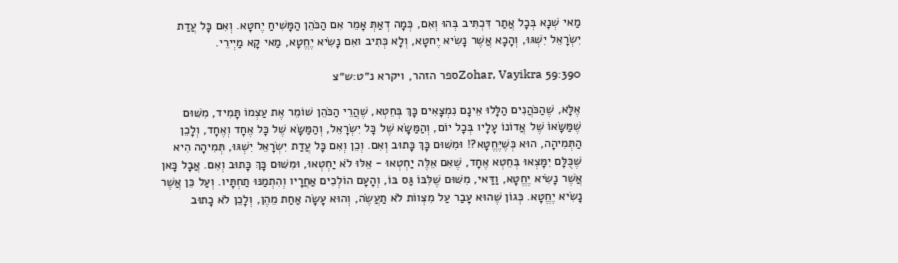מַאי שְׁנָא בְּכָל אֲתַר דִּכְתִּיב בְּהוּ וְאִם, כְּמָה דְאַתְּ אָמֵר אִם הַכֹּהֵן הַמָּשִׁיחַ יֶחטָא. וְאִם כָּל עֲדַת יִשְׂרָאֵל יִשְׁגּוּ, וְהָכָא אֲשֶׁר נָשִׂיא יֶחטָא, וְלָא כְּתִיב ואִם נָשִׂיא יֶחֱטָא, מַאי קָא מַיְירֵי.

Zohar, Vayikra 59:390ספר הזהר, ויקרא נ״ט:ש״צ

אֶלָּא, שֶׁהַכֹּהֲנִים הַלָּלוּ אֵינָם נִמְצָאִים כָּךְ בְּחֵטְא, שֶׁהֲרֵי הַכֹּהֵן שׁוֹמֵר אֶת עַצְמוֹ תָּמִיד, מִשּׁוּם שֶׁמַּשָּׂאוֹ שֶׁל אֲדוֹנוֹ עָלָיו בְּכָל יוֹם, וְהַמַּשָּׂא שֶׁל כָּל יִשְׂרָאֵל, וְהַמַּשָּׂא שֶׁל כָּל אֶחָד וְאֶחָד, וְלָכֵן הַתְּמִיהָה, הוּא כְּשֶׁיֶּחֱטָא?! וּמִשּׁוּם כָּךְ כָּתוּב וְאִם. וְכֵן וְאִם כָּל עֲדַת יִשְׂרָאֵל יִשְׁגּוּ, תְּמִיהָה הִיא שֶׁכֻּלָּם יִמָּצְאוּ בְּחֵטְא אֶחָד, שֶׁאִם אֵלֶּה יַחְטְאוּ - אֵלּוּ לֹא יַחְטְאוּ, וּמִשּׁוּם כָּךְ כָּתוּב וְאִם. אֲבָל כָּאן אֲשֶׁר נָשִׂיא יֶחֱטָא, וַדַּאי, מִשּׁוּם שֶׁלִּבּוֹ גַּס בּוֹ, וְהָעָם הוֹלְכִים אַחֲרָיו וְהִתְמַנּוּ תַחְתָּיו. וְעַל כֵּן אֲשֶׁר נָשִׂיא יֶחֱטָא. כְּגוֹן שֶׁהוּא עָבַר עַל מִצְווֹת לֹא תַעֲשֶׂה, וְהוּא עָשָׂה אַחַת מֵהֶן, וְלָכֵן לֹא כָתוּב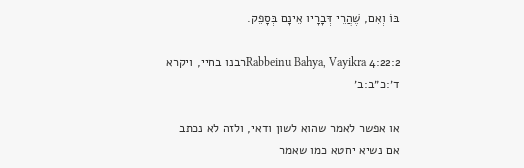בּוֹ וְאִם, שֶׁהֲרֵי דְּבָרָיו אֵינָם בְּסָפֵק.

Rabbeinu Bahya, Vayikra 4:22:2רבנו בחיי, ויקרא ד׳:כ״ב:ב׳

או אפשר לאמר שהוא לשון ודאי, ולזה לא נכתב אם נשיא יחטא כמו שאמר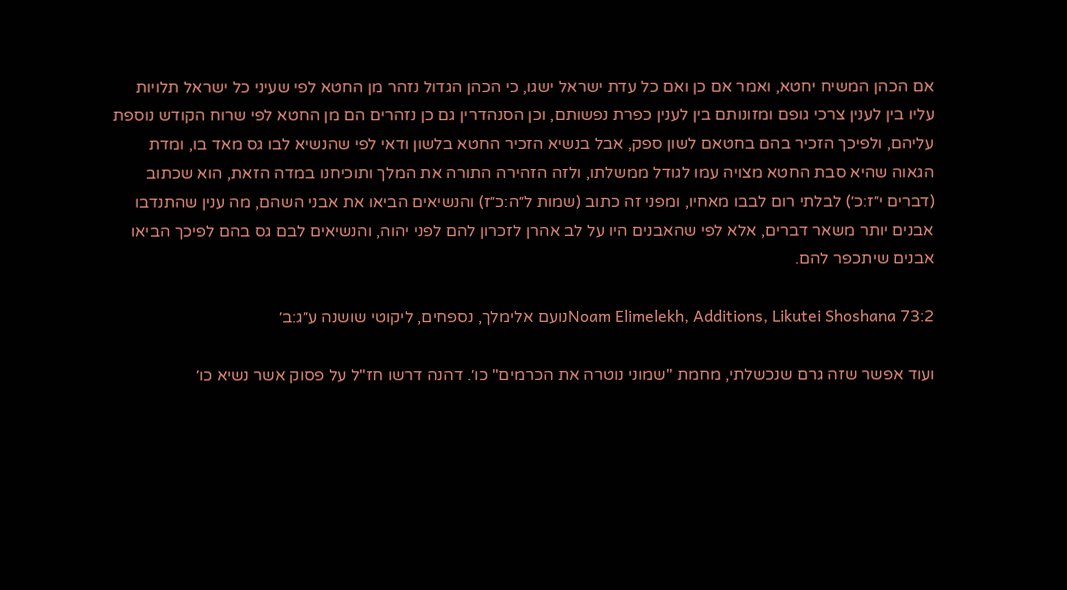אם הכהן המשיח יחטא, ואמר אם כן ואם כל עדת ישראל ישגו, כי הכהן הגדול נזהר מן החטא לפי שעיני כל ישראל תלויות עליו בין לענין צרכי גופם ומזונותם בין לענין כפרת נפשותם, וכן הסנהדרין גם כן נזהרים הם מן החטא לפי שרוח הקודש נוספת עליהם, ולפיכך הזכיר בהם בחטאם לשון ספק, אבל בנשיא הזכיר החטא בלשון ודאי לפי שהנשיא לבו גס מאד בו, ומדת הגאוה שהיא סבת החטא מצויה עמו לגודל ממשלתו, ולזה הזהירה התורה את המלך ותוכיחנו במדה הזאת, הוא שכתוב (דברים י״ז:כ׳) לבלתי רום לבבו מאחיו, ומפני זה כתוב (שמות ל״ה:כ״ז) והנשיאים הביאו את אבני השהם, מה ענין שהתנדבו אבנים יותר משאר דברים, אלא לפי שהאבנים היו על לב אהרן לזכרון להם לפני יהוה, והנשיאים לבם גס בהם לפיכך הביאו אבנים שיתכפר להם.

Noam Elimelekh, Additions, Likutei Shoshana 73:2נועם אלימלך, נספחים, ליקוטי שושנה ע״ג:ב׳

ועוד אפשר שזה גרם שנכשלתי, מחמת "שמוני נוטרה את הכרמים" כו׳. דהנה דרשו חז"ל על פסוק אשר נשיא כו׳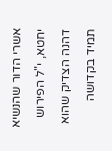אשרי הדור שהנשיא יחטא, י"ל הפירוש דהנה הצדיק שהוא תמיד בקדושה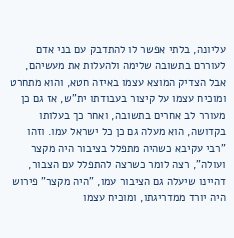עליונה, בלתי אפשר לו להתדבק עם בני אדם לעוררם בתשובה שלימה ולהעלות את מעשיהם, אבל הצדיק המוצא עצמו באיזה חטא, והוא מתחרט ומוכיח עצמו על קיצור בעבודתו ית"ש, אז גם כן מעורר לב אחרים בתשובה, ואחר כך בעלותו בקדושה, הוא מעלה גם כן כל ישראל עמו. וזהו "רבי עקיבא כשהיה מתפלל בציבור היה מקצר ועולה", רצה לומר כשרצה להתפלל עם הצבור, דהיינו שיעלה גם הציבור עמו, "היה מקצר" פירוש היה יורד ממדריגתו, ומוכיח עצמו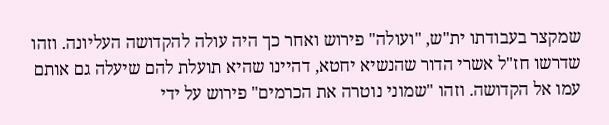שמקצר בעבודתו ית"ש, "ועולה" פירוש ואחר כך היה עולה להקדושה העליונה. וזהו שדרשו חז"ל אשרי הדור שהנשיא יחטא, דהיינו שהיא תועלת להם שיעלה גם אותם עמו אל הקדושה. וזהו "שמוני נוטרה את הכרמים" פירוש על ידי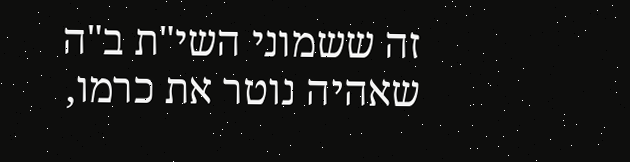זה ששמוני השי"ת ב"ה שאהיה נוטר את כרמו,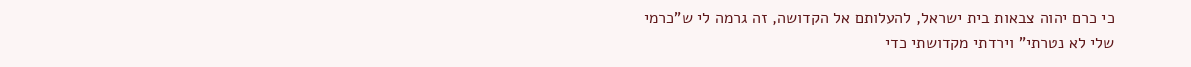כי כרם יהוה צבאות בית ישראל, להעלותם אל הקדושה, זה גרמה לי ש"כרמי שלי לא נטרתי" וירדתי מקדושתי כדי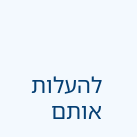להעלות אותם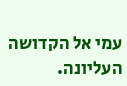עמי אל הקדושה העליונה.